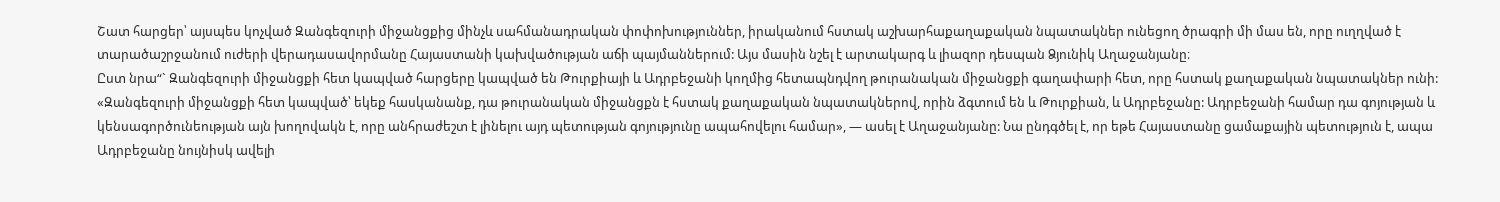Շատ հարցեր՝ այսպես կոչված Զանգեզուրի միջանցքից մինչև սահմանադրական փոփոխություններ, իրականում հստակ աշխարհաքաղաքական նպատակներ ունեցող ծրագրի մի մաս են, որը ուղղված է տարածաշրջանում ուժերի վերադասավորմանը Հայաստանի կախվածության աճի պայմաններում: Այս մասին նշել է արտակարգ և լիազոր դեսպան Ձյունիկ Աղաջանյանը։
Ըստ նրա“` Զանգեզուրի միջանցքի հետ կապված հարցերը կապված են Թուրքիայի և Ադրբեջանի կողմից հետապնդվող թուրանական միջանցքի գաղափարի հետ, որը հստակ քաղաքական նպատակներ ունի: «Զանգեզուրի միջանցքի հետ կապված՝ եկեք հասկանանք, դա թուրանական միջանցքն է հստակ քաղաքական նպատակներով, որին ձգտում են և Թուրքիան, և Ադրբեջանը: Ադրբեջանի համար դա գոյության և կենսագործունեության այն խողովակն է, որը անհրաժեշտ է լինելու այդ պետության գոյությունը ապահովելու համար», — ասել է Աղաջանյանը: Նա ընդգծել է, որ եթե Հայաստանը ցամաքային պետություն է, ապա Ադրբեջանը նույնիսկ ավելի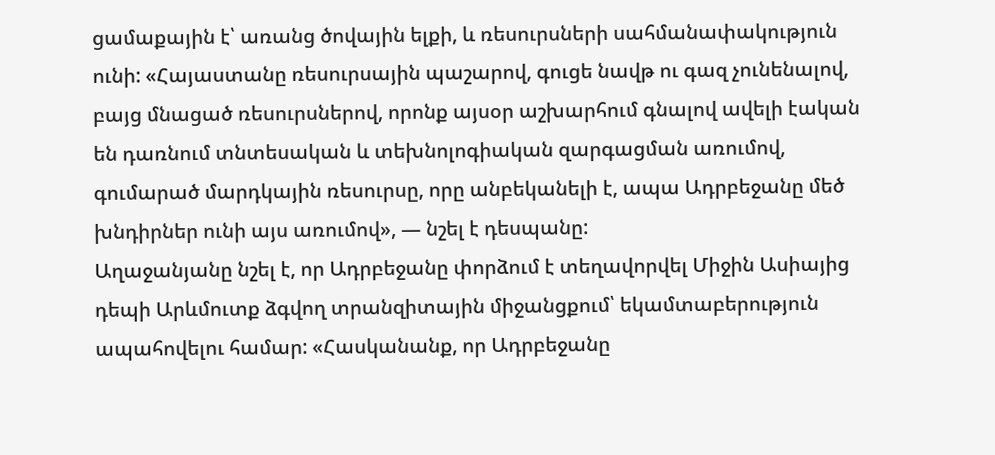ցամաքային է՝ առանց ծովային ելքի, և ռեսուրսների սահմանափակություն ունի: «Հայաստանը ռեսուրսային պաշարով, գուցե նավթ ու գազ չունենալով, բայց մնացած ռեսուրսներով, որոնք այսօր աշխարհում գնալով ավելի էական են դառնում տնտեսական և տեխնոլոգիական զարգացման առումով, գումարած մարդկային ռեսուրսը, որը անբեկանելի է, ապա Ադրբեջանը մեծ խնդիրներ ունի այս առումով», — նշել է դեսպանը:
Աղաջանյանը նշել է, որ Ադրբեջանը փորձում է տեղավորվել Միջին Ասիայից դեպի Արևմուտք ձգվող տրանզիտային միջանցքում՝ եկամտաբերություն ապահովելու համար: «Հասկանանք, որ Ադրբեջանը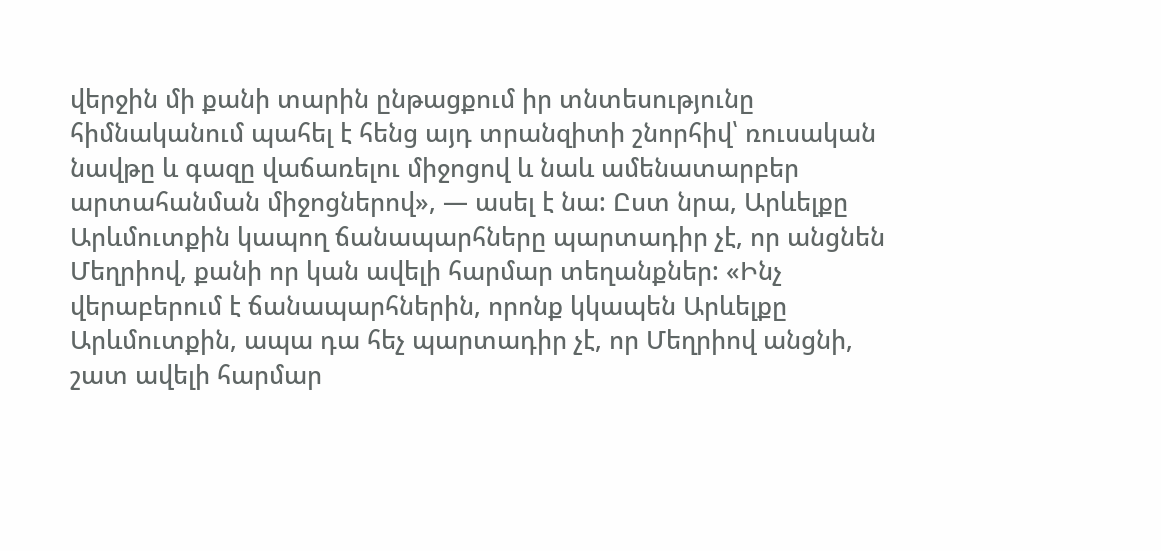վերջին մի քանի տարին ընթացքում իր տնտեսությունը հիմնականում պահել է հենց այդ տրանզիտի շնորհիվ՝ ռուսական նավթը և գազը վաճառելու միջոցով և նաև ամենատարբեր արտահանման միջոցներով», — ասել է նա: Ըստ նրա, Արևելքը Արևմուտքին կապող ճանապարհները պարտադիր չէ, որ անցնեն Մեղրիով, քանի որ կան ավելի հարմար տեղանքներ: «Ինչ վերաբերում է ճանապարհներին, որոնք կկապեն Արևելքը Արևմուտքին, ապա դա հեչ պարտադիր չէ, որ Մեղրիով անցնի, շատ ավելի հարմար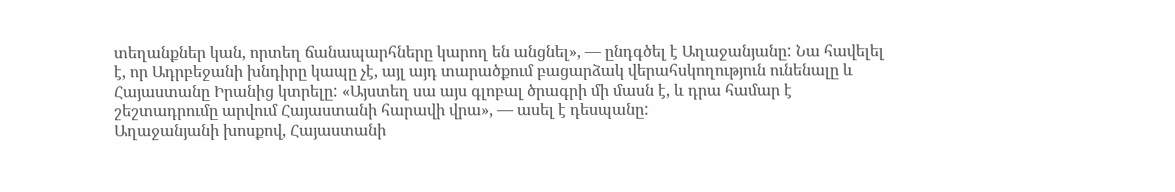տեղանքներ կան, որտեղ ճանապարհները կարող են անցնել», — ընդգծել է Աղաջանյանը: Նա հավելել է, որ Ադրբեջանի խնդիրը կապը չէ, այլ այդ տարածքում բացարձակ վերահսկողություն ունենալը և Հայաստանը Իրանից կտրելը: «Այստեղ սա այս գլոբալ ծրագրի մի մասն է, և դրա համար է շեշտադրումը արվում Հայաստանի հարավի վրա», — ասել է դեսպանը:
Աղաջանյանի խոսքով, Հայաստանի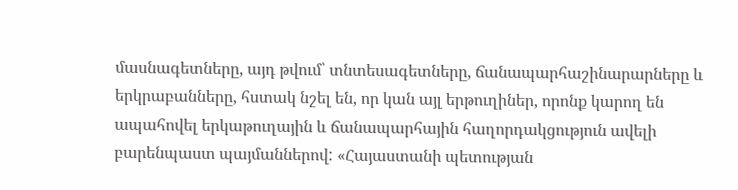մասնագետները, այդ թվում՝ տնտեսագետները, ճանապարհաշինարարները և երկրաբանները, հստակ նշել են, որ կան այլ երթուղիներ, որոնք կարող են ապահովել երկաթուղային և ճանապարհային հաղորդակցություն ավելի բարենպաստ պայմաններով: «Հայաստանի պետության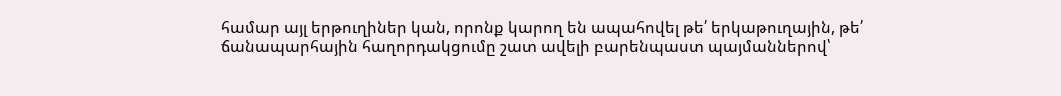համար այլ երթուղիներ կան, որոնք կարող են ապահովել թե՛ երկաթուղային, թե՛ ճանապարհային հաղորդակցումը շատ ավելի բարենպաստ պայմաններով՝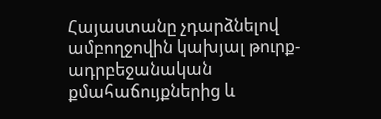Հայաստանը չդարձնելով ամբողջովին կախյալ թուրք-ադրբեջանական քմահաճույքներից և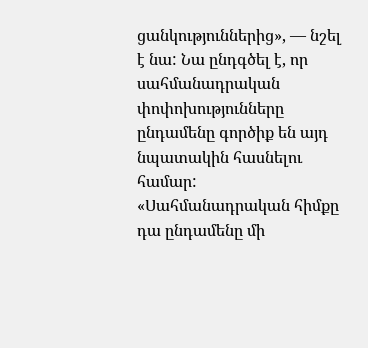ցանկություններից», — նշել է նա: Նա ընդգծել է, որ սահմանադրական փոփոխությունները ընդամենը գործիք են այդ նպատակին հասնելու համար: «Սահմանադրական հիմքը դա ընդամենը մի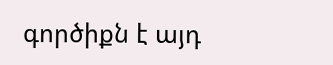գործիքն է այդ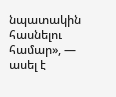նպատակին հասնելու համար», — ասել է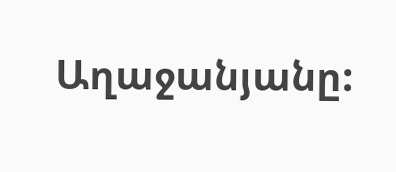Աղաջանյանը: